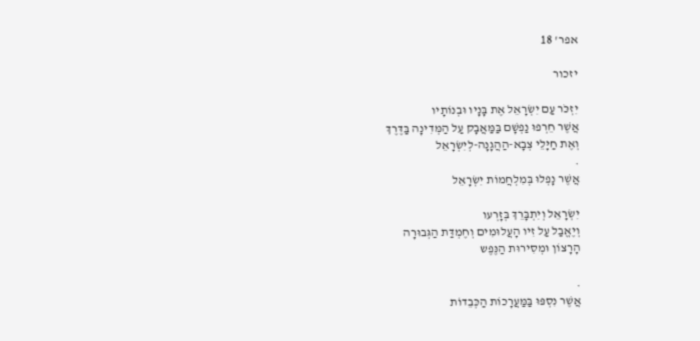אפר' 18

יזכור

יִזְכֹּר עַם יִשְׂרָאֵל אֶת בָּנָיו וּבְנוֹתָיו
אֲשֶׁר חֵרְפוּ נַפְשָׁם בַּמַּאֲבָק עַל הַמְּדִינָה בַּדֶּרֶךְ
וְאֶת חַיָּלֵי צְבָא-הַהֲגָנָה-לְיִשְׂרָאֵל
.
אֲשֶׁר נָפְלוּ בְּמִלְחֲמוֹת יִשְׂרָאֵל

יִשְׂרָאֵל וְיִתְבָּרֵךְ בְּזָרְעו
וְיֶאֱבַל עַל זִיו הָעֲלוּמִים וְחֶמְדַּת הַגְּבוּרָה
הָרָצוֹן וּמְסִירוּת הַנֶּפֶש

.
אֲשֶׁר נִסְפּוּ בַּמַּעֲרָכוֹת הַכְּבֵדוֹת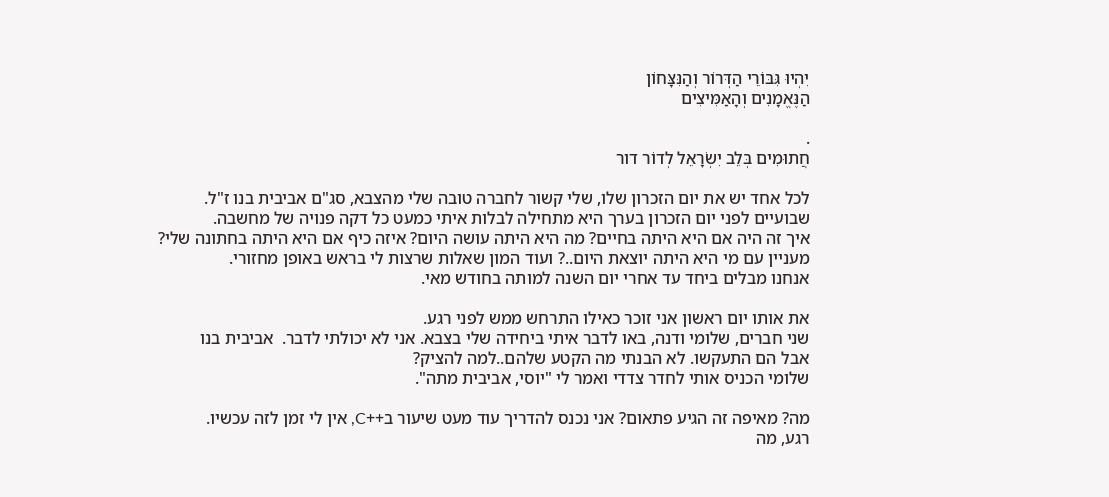יִהְיוּ גִּבּוֹרֵי הַדְּרוֹר וְהַנִּצָּחוֹן
הַנֶּאֱמָנִים וְהָאַמִּיצִים

.
חֲתוּמִים בְּלֵב יִשְׂרָאֵל לְדוֹר דור

לכל אחד יש את יום הזכרון שלו, שלי קשור לחברה טובה שלי מהצבא, סג"ם אביבית בנו ז"ל.
שבועיים לפני יום הזכרון בערך היא מתחילה לבלות איתי כמעט כל דקה פנויה של מחשבה.
איך זה היה אם היא היתה בחיים? מה היא היתה עושה היום? איזה כיף אם היא היתה בחתונה שלי?
מעניין עם מי היא היתה יוצאת היום..? ועוד המון שאלות שרצות לי בראש באופן מחזורי.
אנחנו מבלים ביחד עד אחרי יום השנה למותה בחודש מאי.

את אותו יום ראשון אני זוכר כאילו התרחש ממש לפני רגע.
שני חברים, שלומי ודנה, באו לדבר איתי ביחידה שלי בצבא. אני לא יכולתי לדבר.  אביבית בנו
אבל הם התעקשו. לא הבנתי מה הקטע שלהם..למה להציק?
שלומי הכניס אותי לחדר צדדי ואמר לי "יוסי, אביבית מתה".

מה? מאיפה זה הגיע פתאום? אני נכנס להדריך עוד מעט שיעור ב++C, אין לי זמן לזה עכשיו.
רגע, מה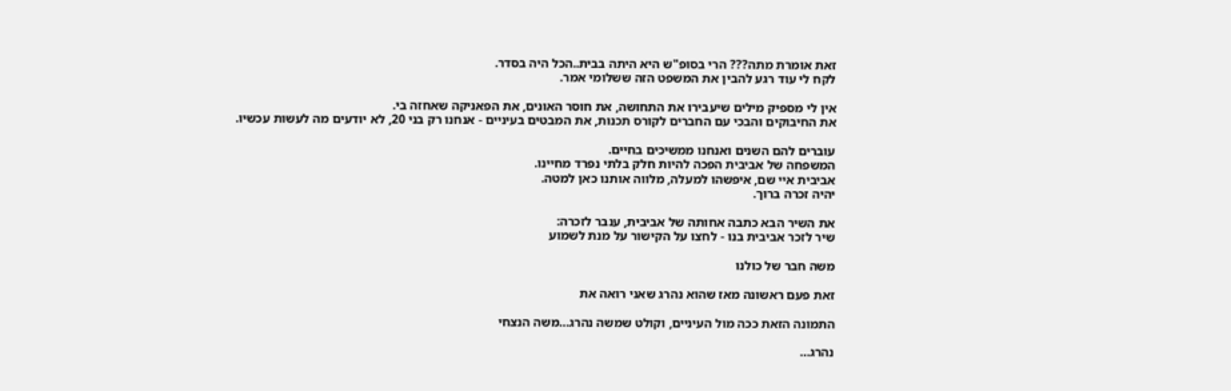זאת אומרת מתה??? הרי בסופ"ש היא היתה בבית..הכל היה בסדר.
לקח לי עוד רגע להבין את המשפט הזה ששלומי אמר.

אין לי מספיק מילים שיעבירו את התחושה, את חוסר האונים, את הפאניקה שאחזה בי.
את החיבוקים והבכי עם החברים לקורס תכנות, את המבטים בעיניים - אנחנו רק בני 20, לא יודעים מה לעשות עכשיו.

עוברים להם השנים ואנחנו ממשיכים בחיים.
המשפחה של אביבית הפכה להיות חלק בלתי נפרד מחיינו.
אביבית איי שם, איפשהו למעלה, מלווה אותנו כאן למטה.
יהיה זכרה ברוך.

את השיר הבא כתבה אחותה של אביבית, ענבר לזכרה:
שיר לזכר אביבית בנו - לחצו על הקישור על מנת לשמוע

משה חבר של כולנו

זאת פעם ראשונה מאז שהוא נהרג שאני רואה את

התמונה הזאת ככה מול העיניים, וקולט שמשה נהרג…משה הנצחי

נהרג…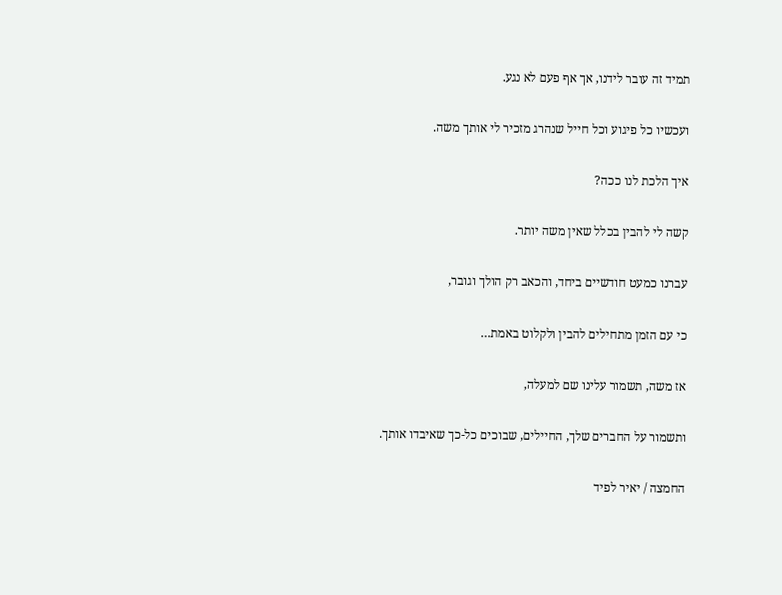תמיד זה עובר לידנו, אך אף פעם לא נגע.

ועכשיו כל פיגוע וכל חייל שנהרג מזכיר לי אותך משה.

איך הלכת לנו ככה?

קשה לי להבין בכלל שאין משה יותר.

עברנו כמעט חודשיים ביחד, והכאב רק הולך וגובר,

כי עם הזמן מתחילים להבין ולקלוט באמת…

אז משה, תשמור עלינו שם למעלה,

ותשמור על החברים שלך, החיילים, שבוכים כל-כך שאיבדו אותך.

החמצה / יאיר לפיד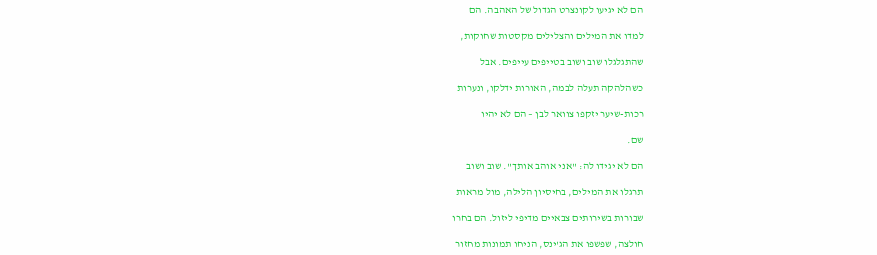הם לא יגיעו לקונצרט הגדול של האהבה. הם

למדו את המילים והצלילים מקסטות שחוקות,

שהתגלגלו שוב ושוב בטייפים עייפים. אבל

כשהלהקה תעלה לבמה, האורות ידלקו, ונערות

רכות-שיער יזקפו צוואר לבן – הם לא יהיו

שם.

הם לא יגידו לה: "אני אוהב אותך". שוב ושוב

תרגלו את המילים, בחיסיון הלילה, מול מראות

שבורות בשירותים צבאיים מדיפי ליזול. הם בחרו

חולצה, שפשפו את הג'ינס, הניחו תמונות מחזור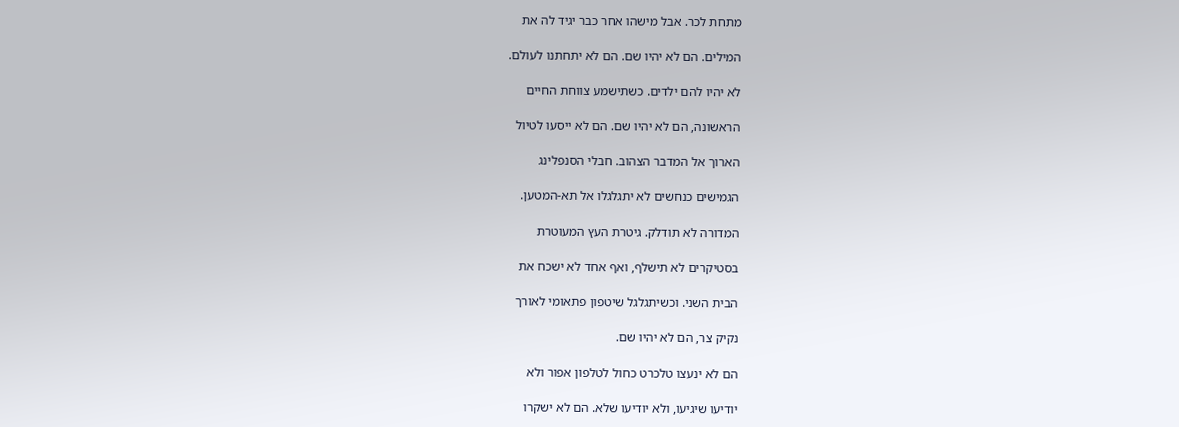מתחת לכר. אבל מישהו אחר כבר יגיד לה את

המילים. הם לא יהיו שם. הם לא יתחתנו לעולם.

לא יהיו להם ילדים. כשתישמע צווחת החיים

הראשונה, הם לא יהיו שם. הם לא ייסעו לטיול

הארוך אל המדבר הצהוב. חבלי הסנפלינג

הגמישים כנחשים לא יתגלגלו אל תא-המטען.

המדורה לא תודלק. גיטרת העץ המעוטרת

בסטיקרים לא תישלף, ואף אחד לא ישכח את

הבית השני. וכשיתגלגל שיטפון פתאומי לאורך

נקיק צר, הם לא יהיו שם.

הם לא ינעצו טלכרט כחול לטלפון אפור ולא

יודיעו שיגיעו, ולא יודיעו שלא. הם לא ישקרו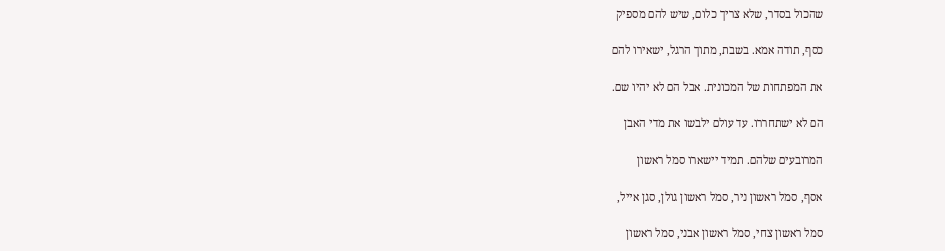שהכול בסדר, שלא צריך כלום, שיש להם מספיק

כסף, תודה אמא. בשבת, מתוך הרגל, ישאירו להם

את המפתחות של המכונית. אבל הם לא יהיו שם.

הם לא ישתחררו. עד עולם ילבשו את מדי האבן

המרובעים שלהם. תמיד יישארו סמל ראשון

אסף, סמל ראשון ניר, סמל ראשון גולן, סגן אייל,

סמל ראשון צחי, סמל ראשון אבני, סמל ראשון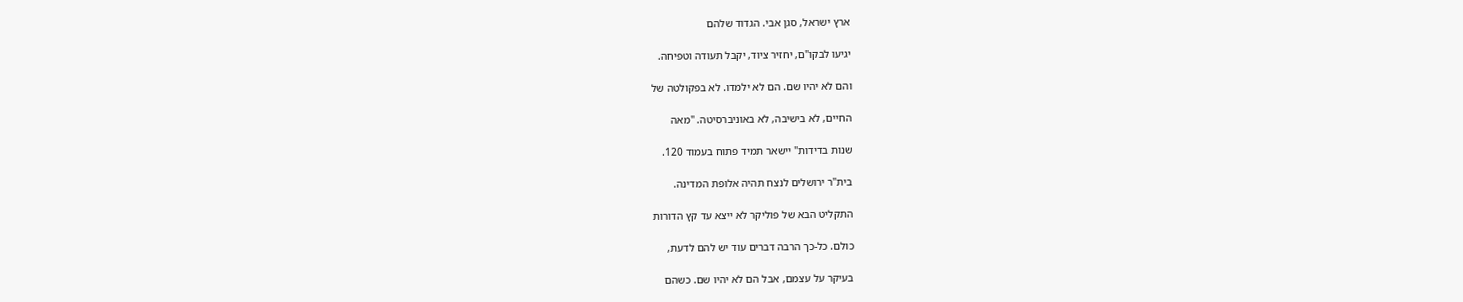ארץ ישראל, סגן אבי. הגדוד שלהם

יגיעו לבקו"ם, יחזיר ציוד, יקבל תעודה וטפיחה.

והם לא יהיו שם. הם לא ילמדו. לא בפקולטה של

החיים, לא בישיבה, לא באוניברסיטה. "מאה

שנות בדידות" יישאר תמיד פתוח בעמוד 120.

בית"ר ירושלים לנצח תהיה אלופת המדינה.

התקליט הבא של פוליקר לא ייצא עד קץ הדורות

כולם. כל-כך הרבה דברים עוד יש להם לדעת,

בעיקר על עצמם, אבל הם לא יהיו שם. כשהם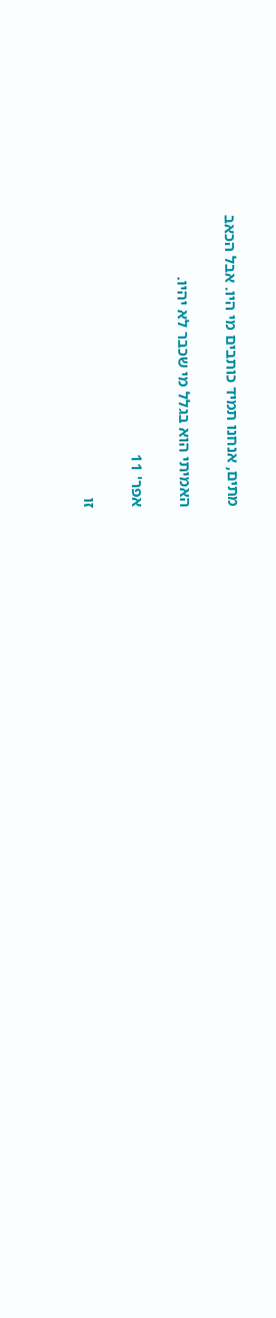מתים, אנחנו תמיד כותבים מי היו. אבל הכאב

האמיתי הוא בגלל מי שכבר לא יהיו.

אפר' 11

זו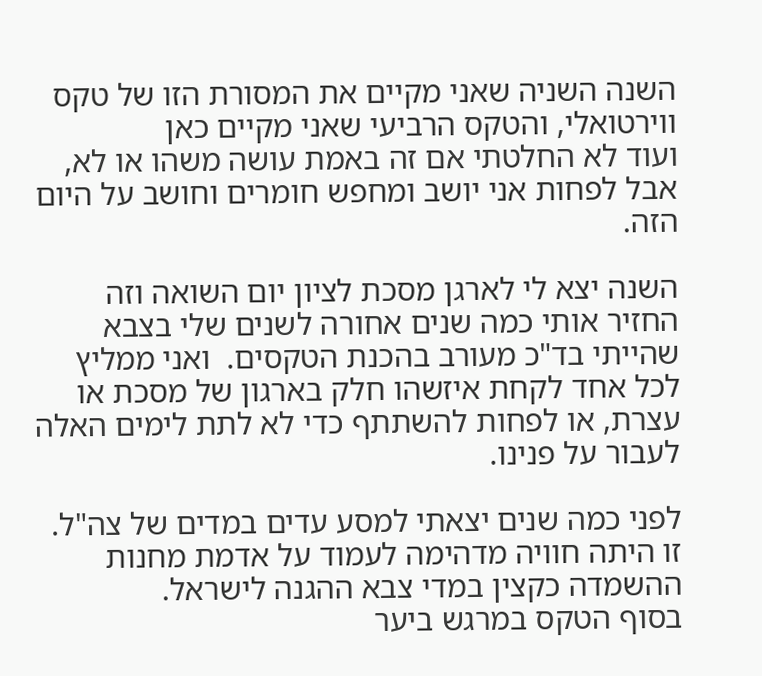השנה השניה שאני מקיים את המסורת הזו של טקס ווירטואלי, והטקס הרביעי שאני מקיים כאן
ועוד לא החלטתי אם זה באמת עושה משהו או לא, אבל לפחות אני יושב ומחפש חומרים וחושב על היום הזה.

השנה יצא לי לארגן מסכת לציון יום השואה וזה החזיר אותי כמה שנים אחורה לשנים שלי בצבא שהייתי בד"כ מעורב בהכנת הטקסים.  ואני ממליץ לכל אחד לקחת איזשהו חלק בארגון של מסכת או עצרת, או לפחות להשתתף כדי לא לתת לימים האלה לעבור על פנינו.

לפני כמה שנים יצאתי למסע עדים במדים של צה"ל.
זו היתה חוויה מדהימה לעמוד על אדמת מחנות ההשמדה כקצין במדי צבא ההגנה לישראל.
בסוף הטקס במרגש ביער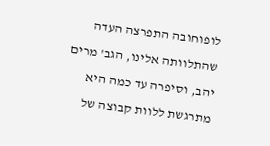לופוחובה התפרצה העדה שהתלוותה אלינו, הגב' מרים יהב, וסיפרה עד כמה היא מתרגשת ללוות קבוצה של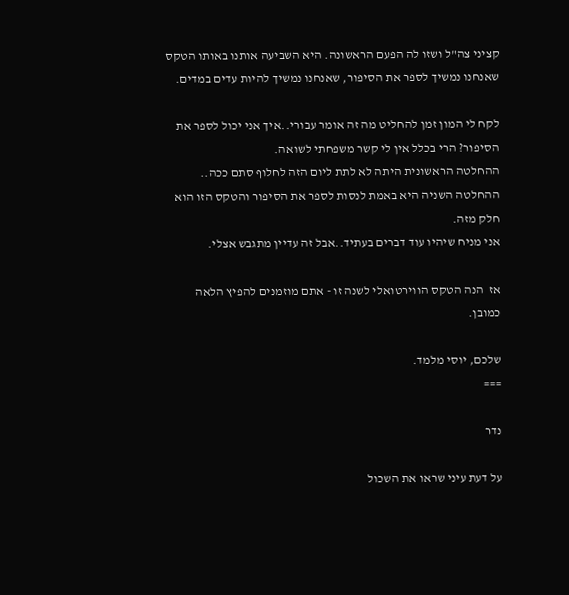קציני צה"ל ושזו לה הפעם הראשונה. היא השביעה אותנו באותו הטקס שאנחנו נמשיך לספר את הסיפור, שאנחנו נמשיך להיות עדים במדים.

לקח לי המון זמן להחליט מה זה אומר עבורי..איך אני יכול לספר את הסיפור? הרי בכלל אין לי קשר משפחתי לשואה.
ההחלטה הראשונית היתה לא לתת ליום הזה לחלוף סתם ככה..
ההחלטה השניה היא באמת לנסות לספר את הסיפור והטקס הזו הוא חלק מזה.
אני מניח שיהיו עוד דברים בעתיד..אבל זה עדיין מתגבש אצלי.

אז  הנה הטקס הווירטואלי לשנה זו - אתם מוזמנים להפיץ הלאה כמובן.

שלכם, יוסי מלמד.
===

נדר

על דעת עיני שראו את השכול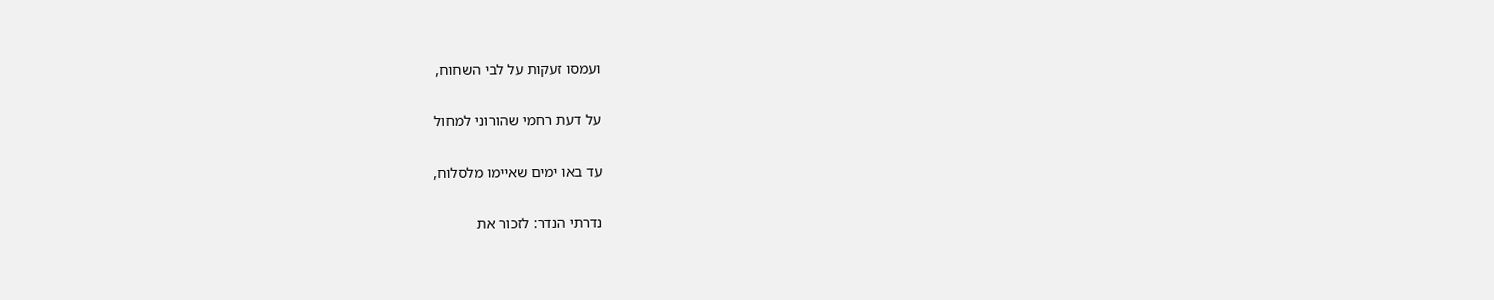ועמסו זעקות על לבי השחוח,

על דעת רחמי שהורוני למחול

עד באו ימים שאיימו מלסלוח,

נדרתי הנדר: לזכור את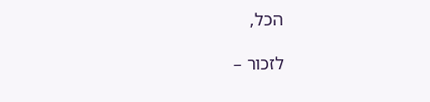הכל,

לזכור –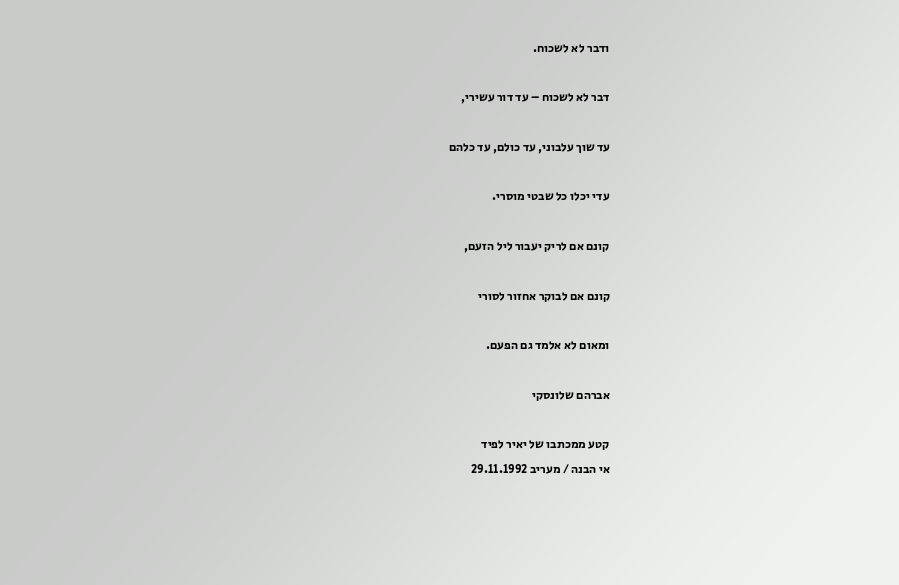ודבר לא לשכוח.

דבר לא לשכוח – עד דור עשירי,

עד שוך עלבוני, עד כולם, עד כלהם

עדי יכלו כל שבטי מוסרי.

קונם אם לריק יעבור ליל הזעם,

קונם אם לבוקר אחזור לסורי

ומאום לא אלמד גם הפעם.

אברהם שלונסקי

קטע ממכתבו של יאיר לפיד
אי הבנה / מעריב 29.11.1992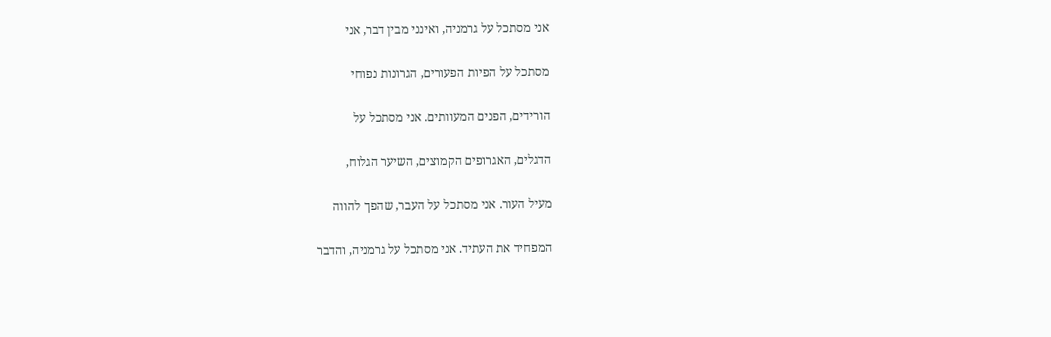אני מסתכל על גרמניה, ואינני מבין דבר, אני

מסתכל על הפיות הפעורים, הגרונות נפוחי

הורידים, הפנים המעוותים. אני מסתכל על

הדגלים, האגרופים הקמוצים, השיער הגלוח,

מעיל העור. אני מסתכל על העבר, שהפך להווה

המפחיד את העתיד. אני מסתכל על גרמניה, והדבר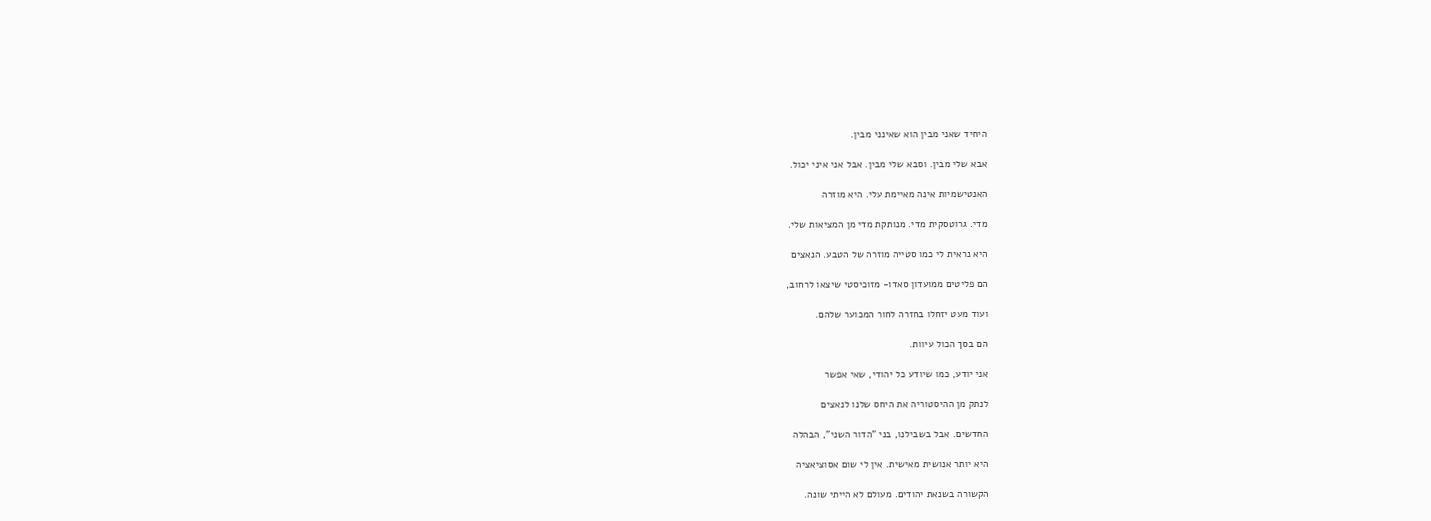היחיד שאני מבין הוא שאינני מבין.

אבא שלי מבין. וסבא שלי מבין. אבל אני איני יכול.

האנטישמיות אינה מאיימת עלי. היא מוזרה

מדי. גרוטסקית מדי. מנותקת מדי מן המציאות שלי.

היא נראית לי כמו סטייה מוזרה של הטבע. הנאצים

הם פליטים ממועדון סאדו- מזוכיסטי שיצאו לרחוב,

ועוד מעט יזחלו בחזרה לחור המכוער שלהם.

הם בסך הכול עיוות.

אני יודע, כמו שיודע כל יהודי, שאי אפשר

לנתק מן ההיסטוריה את היחס שלנו לנאצים

החדשים. אבל בשבילנו, בני "הדור השני", הבהלה

היא יותר אנושית מאישית. אין לי שום אסוציאציה

הקשורה בשנאת יהודים. מעולם לא הייתי שונה.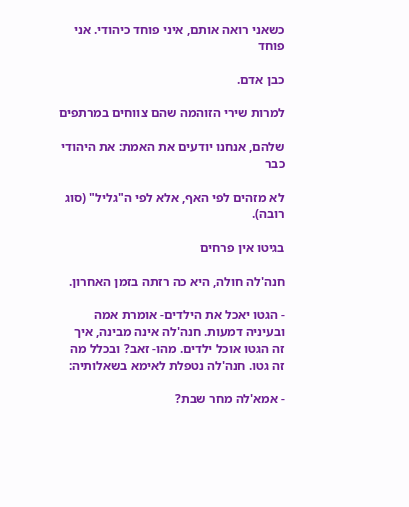כשאני רואה אותם, איני פוחד כיהודי. אני פוחד

כבן אדם.

למרות שירי הזוהמה שהם צווחים במרתפים

שלהם, אנחנו יודעים את האמת: את היהודי כבר

לא מזהים לפי האף, אלא לפי ה"גליל" (סוג רובה).

בגיטו אין פרחים

חנה'לה חולה, היא כה רזתה בזמן האחרון.

- הגטו יאכל את הילדים- אומרת אמה ובעיניה דמעות. חנה'לה אינה מבינה, איך זה הגטו אוכל ילדים. מהו- זאב? ובכלל מה זה גטו. חנה'לה נטפלת לאימא בשאלותיה:

- אמא'לה מחר שבת?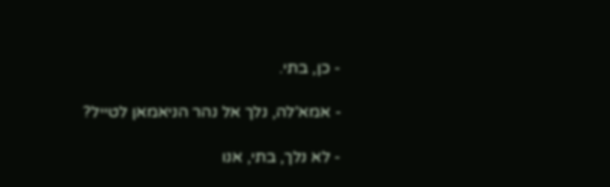- כן, בתי.

- אמא'לה, נלך אל נהר הניאמאן לטייל?

- לא נלך, בתי, אנו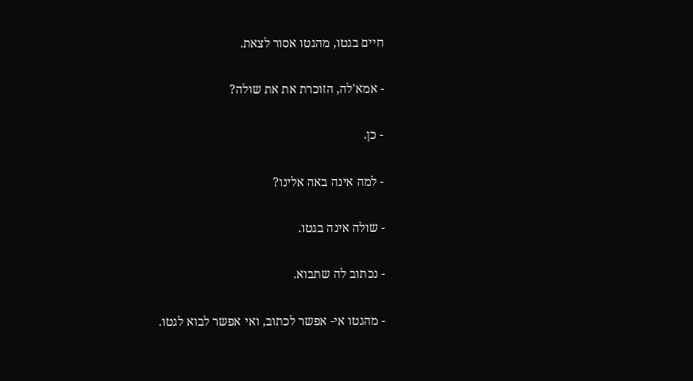חיים בגטו, מהגטו אסור לצאת.

- אמא'לה, הזוכרת את את שולה?

- כן.

- למה אינה באה אלינו?

- שולה אינה בגטו.

- נכתוב לה שתבוא.

- מהגטו אי- אפשר לכתוב, ואי אפשר לבוא לגטו.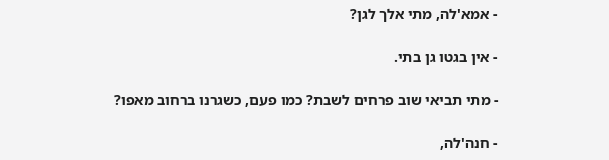- אמא'לה, מתי אלך לגן?

- אין בגטו גן בתי.

- מתי תביאי שוב פרחים לשבת? כמו פעם, כשגרנו ברחוב מאפו?

- חנה'לה,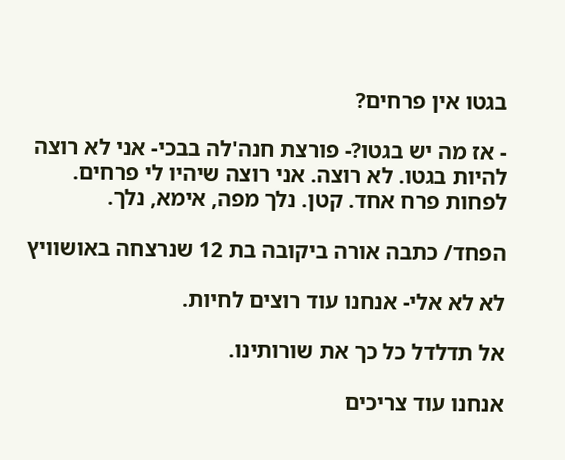בגטו אין פרחים?

- אז מה יש בגטו?- פורצת חנה'לה בבכי- אני לא רוצה להיות בגטו. לא רוצה. אני רוצה שיהיו לי פרחים. לפחות פרח אחד. קטן. נלך מפה, אימא, נלך.

הפחד/ כתבה אורה ביקובה בת 12 שנרצחה באושוויץ

לא לא אלי- אנחנו עוד רוצים לחיות.

אל תדלדל כל כך את שורותינו.

אנחנו עוד צריכים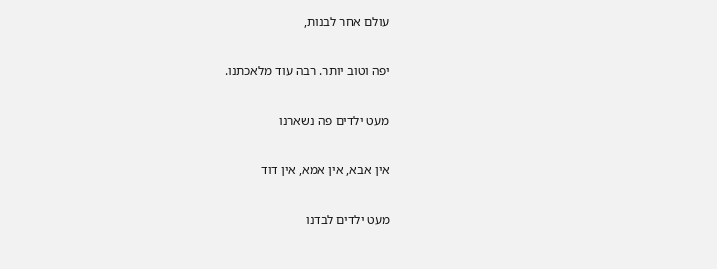עולם אחר לבנות,

יפה וטוב יותר. רבה עוד מלאכתנו.

מעט ילדים פה נשארנו

אין אבא, אין אמא, אין דוד

מעט ילדים לבדנו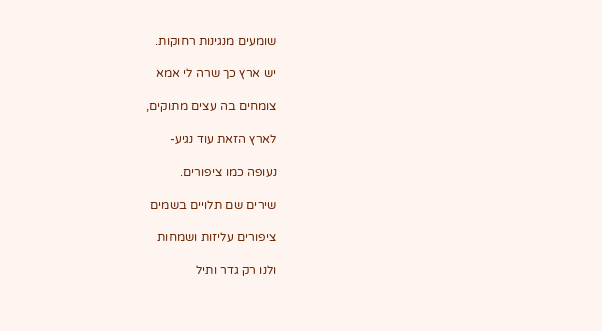שומעים מנגינות רחוקות.

יש ארץ כך שרה לי אמא

צומחים בה עצים מתוקים,

לארץ הזאת עוד נגיע-

נעופה כמו ציפורים.

שירים שם תלויים בשמים

ציפורים עליזות ושמחות

ולנו רק גדר ותיל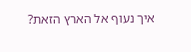איך נעוף אל הארץ הזאת?